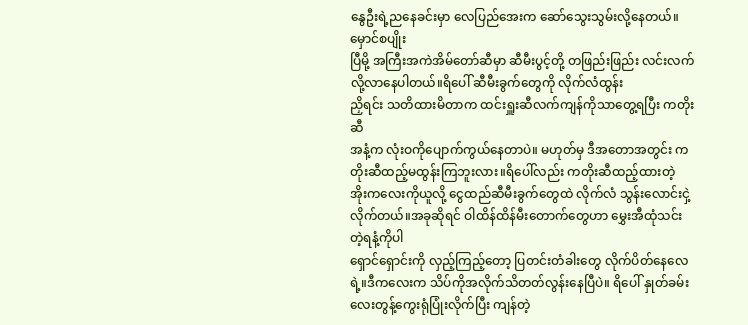နွေဦးရဲ့ညနေခင်းမှာ လေပြည်အေးက ဆော်သွေးသွမ်းလို့နေတယ်။ မှောင်စပျိုး
ပြီမို့ အကြီးအကဲအိမ်တော်ဆီမှာ ဆီမီးပွင့်တို့ တဖြည်းဖြည်း လင်းလက်လို့လာနေပါတယ်။ရိပေါ် ဆီမီးခွက်တွေကို လိုက်လံထွန်း
ညှိရင်း သတိထားမိတာက ထင်းရှူးဆီလက်ကျန်ကိုသာတွေ့ရပြီး ကတိုးဆီ
အနံ့က လုံးဝကိုပျောက်ကွယ်နေတာပဲ။ မဟုတ်မှ ဒီအတောအတွင်း ကတိုးဆီထည့်မထွန်းကြဘူးလား။ရိပေါ်လည်း ကတိုးဆီထည့်ထားတဲ့ အိုးကလေးကိုယူလို့ ငွေထည်ဆီမီးခွက်တွေထဲ လိုက်လံ သွန်းလောင်းငှဲ့လိုက်တယ်။အခုဆိုရင် ဝါထိန်ထိန်မီးတောက်တွေဟာ မွှေးအီထုံသင်းတဲ့ရနံ့ကိုပါ
ရှောင်ရှောင်းကို လှည့်ကြည့်တော့ ပြတင်းတံခါးတွေ လိုက်ပိတ်နေလေရဲ့။ဒီကလေးက သိပ်ကိုအလိုက်သိတတ်လွန်းနေပြီပဲ။ ရိပေါ် နှုတ်ခမ်းလေးတွန့်ကွေးရုံပြုံးလိုက်ပြီး ကျန်တဲ့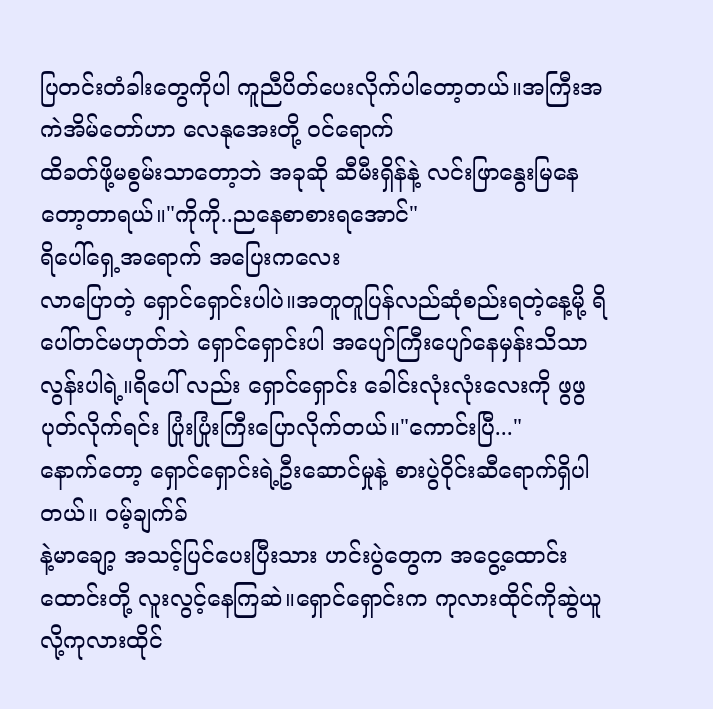ပြတင်းတံခါးတွေကိုပါ ကူညီပိတ်ပေးလိုက်ပါတော့တယ်။အကြီးအကဲအိမ်တော်ဟာ လေနုအေးတို့ ဝင်ရောက်
ထိခတ်ဖို့မစွမ်းသာတော့ဘဲ အခုဆို ဆီမီးရှိန်နဲ့ လင်းဖြာနွေးမြနေတော့တာရယ်။"ကိုကို..ညနေစာစားရအောင်"
ရိပေါ်ရှေ့အရောက် အပြေးကလေး
လာပြောတဲ့ ရှောင်ရှောင်းပါပဲ။အတူတူပြန်လည်ဆုံစည်းရတဲ့နေ့မို့ ရိပေါ်တင်မဟုတ်ဘဲ ရှောင်ရှောင်းပါ အပျော်ကြီးပျော်နေမှန်းသိသာလွန်းပါရဲ့။ရိပေါ် လည်း ရှောင်ရှောင်း ခေါင်းလုံးလုံးလေးကို ဖွဖွပုတ်လိုက်ရင်း ပြုံးပြုံးကြီးပြောလိုက်တယ်။"ကောင်းပြီ..."
နောက်တော့ ရှောင်ရှောင်းရဲ့ဦးဆောင်မှုနဲ့ စားပွဲဝိုင်းဆီရောက်ရှိပါတယ်။ ဝမ့်ချက်ခ်
နဲ့မာချော့ အသင့်ပြင်ပေးပြီးသား ဟင်းပွဲတွေက အငွေ့ထောင်းထောင်းတို့ လူးလွင့်နေကြဆဲ။ရှောင်ရှောင်းက ကုလားထိုင်ကိုဆွဲယူလို့ကုလားထိုင်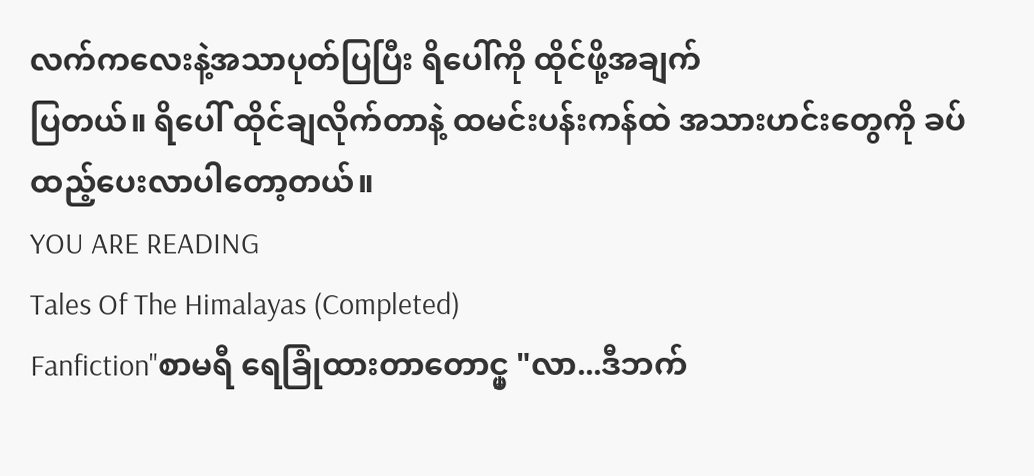လက်ကလေးနဲ့အသာပုတ်ပြပြီး ရိပေါ်ကို ထိုင်ဖို့အချက်
ပြတယ်။ ရိပေါ် ထိုင်ချလိုက်တာနဲ့ ထမင်းပန်းကန်ထဲ အသားဟင်းတွေကို ခပ်ထည့်ပေးလာပါတော့တယ်။
YOU ARE READING
Tales Of The Himalayas (Completed)
Fanfiction"စာမရီ ရေခြုံထားတာတောင္မှ "လာ...ဒီဘက်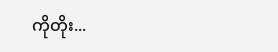ကိုတိုး...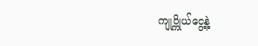ကျုပ္ကိုယ်ငွေ့နဲ့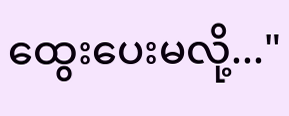ထွေးပေးမလို့..."